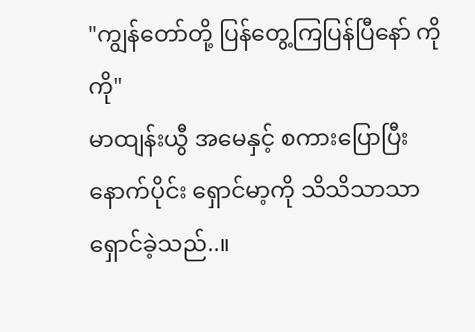"ကျွန်တော်တို့ ပြန်တွေ့ကြပြန်ပြီနော် ကိုကို"
မာထျန်းယွီ အမေနှင့် စကားပြောပြီးနောက်ပိုင်း ရှောင်မာ့ကို သိသိသာသာရှောင်ခဲ့သည်..။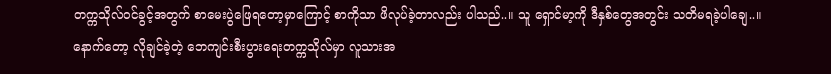တက္ကသိုလ်ဝင်ခွင့်အတွက် စာမေးပွဲဖြေရတော့မှာကြောင့် စာကိုသာ ဖိလုပ်ခဲ့တာလည်း ပါသည်..။ သူ ရှောင်မာ့ကို ဒီနှစ်တွေအတွင်း သတိမရခဲ့ပါချေ..။
နောက်တော့ လိုချင်ခဲ့တဲ့ ဘေကျင်းစီးပွားရေးတက္ကသိုလ်မှာ လူသားအ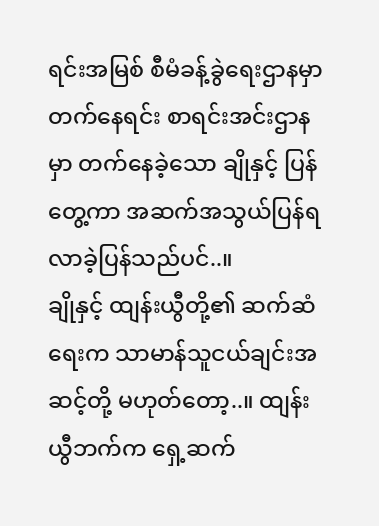ရင်းအမြစ် စီမံခန့်ခွဲရေးဌာနမှာ တက်နေရင်း စာရင်းအင်းဌာနမှာ တက်နေခဲ့သော ချိုနှင့် ပြန်တွေ့ကာ အဆက်အသွယ်ပြန်ရလာခဲ့ပြန်သည်ပင်..။
ချိုနှင့် ထျန်းယွီတို့၏ ဆက်ဆံရေးက သာမာန်သူငယ်ချင်းအဆင့်တို့ မဟုတ်တော့..။ ထျန်းယွီဘက်က ရှေ့ဆက်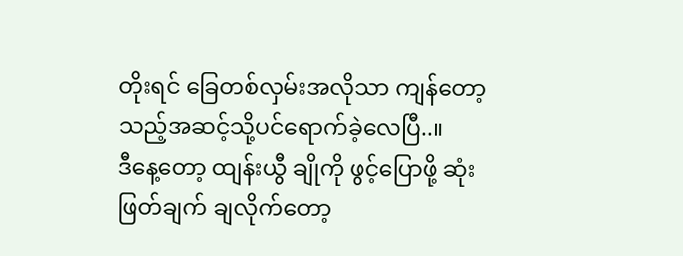တိုးရင် ခြေတစ်လှမ်းအလိုသာ ကျန်တော့သည့်အဆင့်သို့ပင်ရောက်ခဲ့လေပြီ..။
ဒီနေ့တော့ ထျန်းယွီ ချိုကို ဖွင့်ပြောဖို့ ဆုံးဖြတ်ချက် ချလိုက်တော့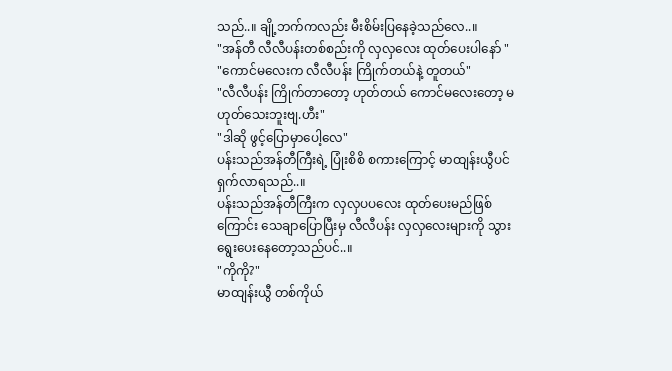သည်..။ ချို့ဘက်ကလည်း မီးစိမ်းပြနေခဲ့သည်လေ..။
"အန်တီ လီလီပန်းတစ်စည်းကို လှလှလေး ထုတ်ပေးပါနော် "
"ကောင်မလေးက လီလီပန်း ကြိုက်တယ်နဲ့ တူတယ်"
"လီလီပန်း ကြိုက်တာတော့ ဟုတ်တယ် ကောင်မလေးတော့ မဟုတ်သေးဘူးဗျ.ဟီး"
"ဒါဆို ဖွင့်ပြောမှာပေါ့လေ"
ပန်းသည်အန်တီကြီးရဲ့ ပြုံးစိစိ စကားကြောင့် မာထျန်းယွီပင် ရှက်လာရသည်..။
ပန်းသည်အန်တီကြီးက လှလှပပလေး ထုတ်ပေးမည်ဖြစ်ကြောင်း သေချာပြောပြီးမှ လီလီပန်း လှလှလေးများကို သွားရွေးပေးနေတော့သည်ပင်..။
"ကိုကို?"
မာထျန်းယွီ တစ်ကိုယ်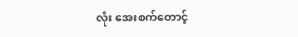လုံး အေးစက်တောင့်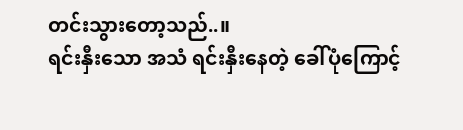တင်းသွားတော့သည်..။
ရင်းနှီးသော အသံ ရင်းနှီးနေတဲ့ ခေါ်ပုံကြောင့်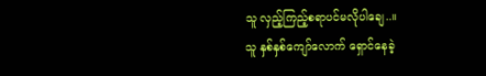သူ လှည့်ကြည့်စရာပင်မလိုပါချေ..။
သူ နှစ်နှစ်ကျော်လောက် ရှောင်နေခဲ့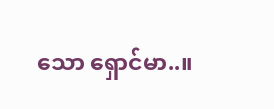သော ရှောင်မာ..။